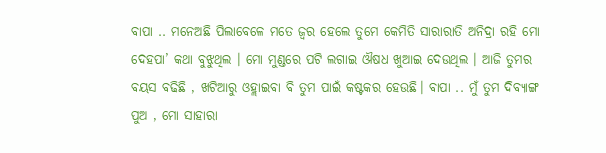ବାପା .. ମନେଅଛି ପିଲାବେଳେ ମତେ ଜ୍ବର ହେଲେ ତୁମେ କେମିତି ସାରାରାତି ଅନିଦ୍ରା ରହି ମୋ ଦେହପା’ କଥା ବୁଝୁଥିଲ । ମୋ ମୁଣ୍ଡରେ ପଟି ଲଗାଇ ଔଷଧ ଖୁଆଇ ଦେଉଥିଲ । ଆଜି ତୁମର ବୟସ ବଢିଛି , ଖଟିଆରୁ ଓହ୍ଲାଇବା ବି ତୁମ ପାଇଁ କଷ୍ଟକର ହେଉଛି। ବାପା .. ମୁଁ ତୁମ ଦିବ୍ୟାଙ୍ଗ ପୁଅ , ମୋ ସାହାରା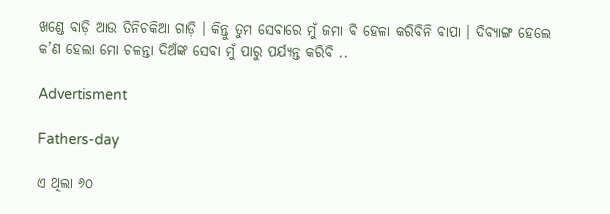ଖଣ୍ଡେ ବାଡ଼ି ଆଉ ତିନିଚକିଆ ଗାଡ଼ି । କିନ୍ତୁ ତୁମ ସେବାରେ ମୁଁ ଜମା ବି ହେଳା କରିବିନି ବାପା । ଦିବ୍ୟାଙ୍ଗ ହେଲେ କ’ଣ ହେଲା ମୋ ଚଳନ୍ତା ଦିଅଁଙ୍କ ସେବା ମୁଁ ପାରୁ ପର୍ଯ୍ୟନ୍ତ କରିବି ..

Advertisment

Fathers-day

ଏ ଥିଲା ୬୦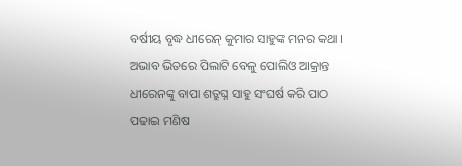ବର୍ଷୀୟ ବୃଦ୍ଧ ଧୀରେନ୍ କୁମାର ସାହୁଙ୍କ ମନର କଥା । ଅଭାବ ଭିତରେ ପିଲାଟି ବେଳୁ ପୋଲିଓ ଆକ୍ରାନ୍ତ ଧୀରେନଙ୍କୁ ବାପା ଶତ୍ରୁଘ୍ନ ସାହୁ ସଂଘର୍ଷ କରି ପାଠ ପଢାଇ ମଣିଷ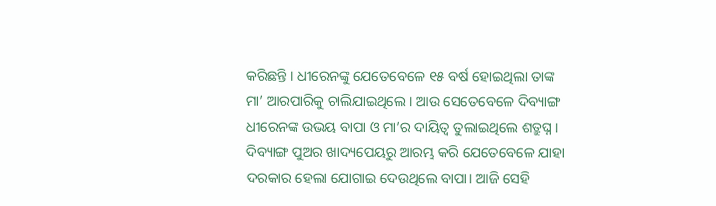କରିଛନ୍ତି । ଧୀରେନଙ୍କୁ ଯେତେବେଳେ ୧୫ ବର୍ଷ ହୋଇଥିଲା ତାଙ୍କ ମା’ ଆରପାରିକୁ ଚାଲିଯାଇଥିଲେ । ଆଉ ସେତେବେଳେ ଦିବ୍ୟାଙ୍ଗ ଧୀରେନଙ୍କ ଉଭୟ ବାପା ଓ ମା’ର ଦାୟିତ୍ବ ତୁଲାଇଥିଲେ ଶତ୍ରୁଘ୍ନ । ଦିବ୍ୟାଙ୍ଗ ପୁଅର ଖାଦ୍ୟପେୟରୁ ଆରମ୍ଭ କରି ଯେତେବେଳେ ଯାହା ଦରକାର ହେଲା ଯୋଗାଇ ଦେଉଥିଲେ ବାପା। ଆଜି ସେହି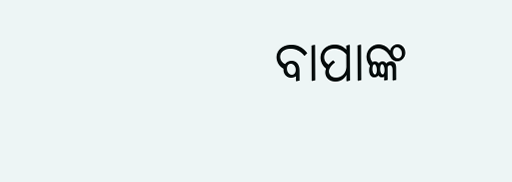ବାପାଙ୍କ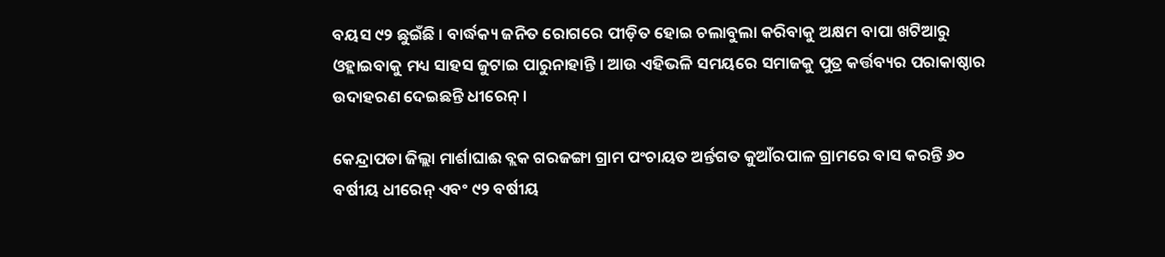ବୟସ ୯୨ ଛୁଇଁଛି । ବାର୍ଦ୍ଧକ୍ୟ ଜନିତ ରୋଗରେ ପୀଡ଼ିତ ହୋଇ ଚଲାବୁଲା କରିବାକୁ ଅକ୍ଷମ ବାପା ଖଟିଆରୁ ଓହ୍ଲାଇବାକୁ ମଧ୍ୟ ସାହସ ଜୁଟାଇ ପାରୁନାହାନ୍ତି । ଆଉ ଏହିଭଳି ସମୟରେ ସମାଜକୁ ପୁତ୍ର କର୍ତ୍ତବ୍ୟର ପରାକାଷ୍ଠାର ଉଦାହରଣ ଦେଇଛନ୍ତି ଧୀରେନ୍ ।

କେନ୍ଦ୍ରାପଡା ଜିଲ୍ଲା ମାର୍ଶାଘାଈ ବ୍ଲକ ଗରଜଙ୍ଗା ଗ୍ରାମ ପଂଚାୟତ ଅର୍ନ୍ତଗତ କୁଆଁରପାଳ ଗ୍ରାମରେ ବାସ କରନ୍ତି ୬୦ ବର୍ଷୀୟ ଧୀରେନ୍ ଏବଂ ୯୨ ବର୍ଷୀୟ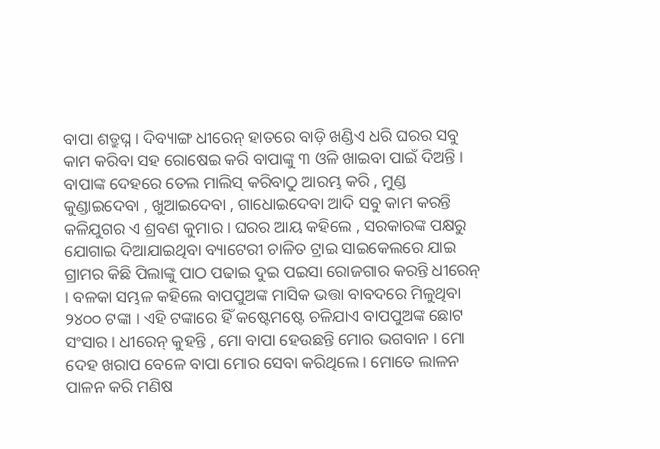ବାପା ଶତ୍ରୁଘ୍ନ । ଦିବ୍ୟାଙ୍ଗ ଧୀରେନ୍ ହାତରେ ବାଡ଼ି ଖଣ୍ଡିଏ ଧରି ଘରର ସବୁ କାମ କରିବା ସହ ରୋଷେଇ କରି ବାପାଙ୍କୁ ୩ ଓଳି ଖାଇବା ପାଇଁ ଦିଅନ୍ତି । ବାପାଙ୍କ ଦେହରେ ତେଲ ମାଲିସ୍ କରିବାଠୁ ଆରମ୍ଭ କରି , ମୁଣ୍ଡ କୁଣ୍ଡାଇଦେବା , ଖୁଆଇଦେବା , ଗାଧୋଇଦେବା ଆଦି ସବୁ କାମ କରନ୍ତି କଳିଯୁଗର ଏ ଶ୍ରବଣ କୁମାର । ଘରର ଆୟ କହିଲେ , ସରକାରଙ୍କ ପକ୍ଷରୁ ଯୋଗାଇ ଦିଆଯାଇଥିବା ବ୍ୟାଟେରୀ ଚାଳିତ ଟ୍ରାଇ ସାଇକେଲରେ ଯାଇ ଗ୍ରାମର କିଛି ପିଲାଙ୍କୁ ପାଠ ପଢାଇ ଦୁଇ ପଇସା ରୋଜଗାର କରନ୍ତି ଧୀରେନ୍ । ବଳକା ସମ୍ଭଳ କହିଲେ ବାପପୁଅଙ୍କ ମାସିକ ଭତ୍ତା ବାବଦରେ ମିଳୁଥିବା ୨୪୦୦ ଟଙ୍କା । ଏହି ଟଙ୍କାରେ ହିଁ କଷ୍ଟେମଷ୍ଟେ ଚଳିଯାଏ ବାପପୁଅଙ୍କ ଛୋଟ ସଂସାର । ଧୀରେନ୍ କୁହନ୍ତି , ମୋ ବାପା ହେଉଛନ୍ତି ମୋର ଭଗବାନ । ମୋ ଦେହ ଖରାପ ବେଳେ ବାପା ମୋର ସେବା କରିଥିଲେ । ମୋତେ ଲାଳନ ପାଳନ କରି ମଣିଷ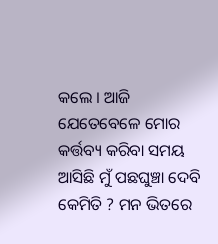କଲେ । ଆଜି ଯେତେବେଳେ ମୋର କର୍ତ୍ତବ୍ୟ କରିବା ସମୟ ଆସିଛି ମୁଁ ପଛଘୁଞ୍ଚା ଦେବି କେମିତି ? ମନ ଭିତରେ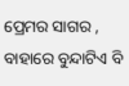ପ୍ରେମର ସାଗର , ବାହାରେ ବୁନ୍ଦାଟିଏ ବି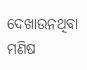ଦେଖାଉନଥିବା ମଣିଷ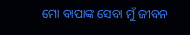ମୋ ବାପାଙ୍କ ସେବା ମୁଁ ଜୀବନ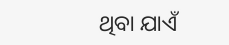ଥିବା ଯାଏଁ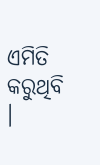ଏମିତି କରୁଥିବି ।